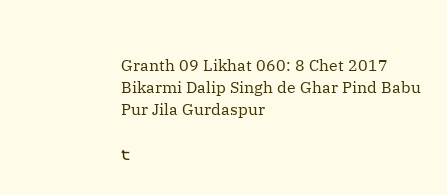Granth 09 Likhat 060: 8 Chet 2017 Bikarmi Dalip Singh de Ghar Pind Babu Pur Jila Gurdaspur

੮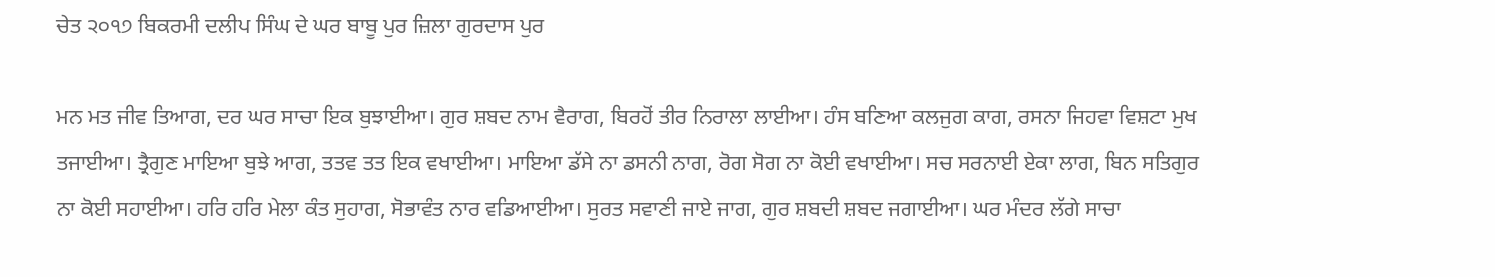ਚੇਤ ੨੦੧੭ ਬਿਕਰਮੀ ਦਲੀਪ ਸਿੰਘ ਦੇ ਘਰ ਬਾਬੂ ਪੁਰ ਜ਼ਿਲਾ ਗੁਰਦਾਸ ਪੁਰ

ਮਨ ਮਤ ਜੀਵ ਤਿਆਗ, ਦਰ ਘਰ ਸਾਚਾ ਇਕ ਬੁਝਾਈਆ। ਗੁਰ ਸ਼ਬਦ ਨਾਮ ਵੈਰਾਗ, ਬਿਰਹੋਂ ਤੀਰ ਨਿਰਾਲਾ ਲਾਈਆ। ਹੰਸ ਬਣਿਆ ਕਲਜੁਗ ਕਾਗ, ਰਸਨਾ ਜਿਹਵਾ ਵਿਸ਼ਟਾ ਮੁਖ ਤਜਾਈਆ। ਤ੍ਰੈਗੁਣ ਮਾਇਆ ਬੁਝੇ ਆਗ, ਤਤਵ ਤਤ ਇਕ ਵਖਾਈਆ। ਮਾਇਆ ਡੱਸੇ ਨਾ ਡਸਨੀ ਨਾਗ, ਰੋਗ ਸੋਗ ਨਾ ਕੋਈ ਵਖਾਈਆ। ਸਚ ਸਰਨਾਈ ਏਕਾ ਲਾਗ, ਬਿਨ ਸਤਿਗੁਰ ਨਾ ਕੋਈ ਸਹਾਈਆ। ਹਰਿ ਹਰਿ ਮੇਲਾ ਕੰਤ ਸੁਹਾਗ, ਸੋਭਾਵੰਤ ਨਾਰ ਵਡਿਆਈਆ। ਸੁਰਤ ਸਵਾਣੀ ਜਾਏ ਜਾਗ, ਗੁਰ ਸ਼ਬਦੀ ਸ਼ਬਦ ਜਗਾਈਆ। ਘਰ ਮੰਦਰ ਲੱਗੇ ਸਾਚਾ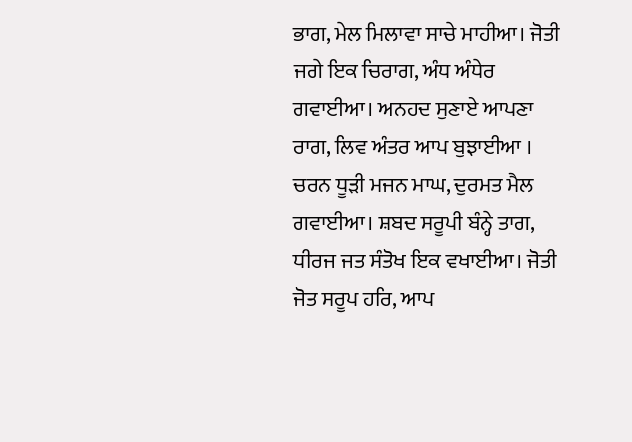ਭਾਗ, ਮੇਲ ਮਿਲਾਵਾ ਸਾਚੇ ਮਾਹੀਆ। ਜੋਤੀ ਜਗੇ ਇਕ ਚਿਰਾਗ, ਅੰਧ ਅੰਧੇਰ ਗਵਾਈਆ। ਅਨਹਦ ਸੁਣਾਏ ਆਪਣਾ ਰਾਗ, ਲਿਵ ਅੰਤਰ ਆਪ ਬੁਝਾਈਆ । ਚਰਨ ਧੂੜੀ ਮਜਨ ਮਾਘ, ਦੁਰਮਤ ਮੈਲ ਗਵਾਈਆ। ਸ਼ਬਦ ਸਰੂਪੀ ਬੰਨ੍ਹੇ ਤਾਗ, ਧੀਰਜ ਜਤ ਸੰਤੋਖ ਇਕ ਵਖਾਈਆ। ਜੋਤੀ ਜੋਤ ਸਰੂਪ ਹਰਿ, ਆਪ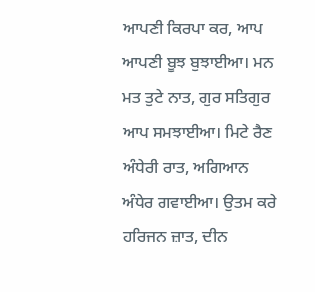ਆਪਣੀ ਕਿਰਪਾ ਕਰ, ਆਪ ਆਪਣੀ ਬੂਝ ਬੁਝਾਈਆ। ਮਨ ਮਤ ਤੁਟੇ ਨਾਤ, ਗੁਰ ਸਤਿਗੁਰ ਆਪ ਸਮਝਾਈਆ। ਮਿਟੇ ਰੈਣ ਅੰਧੇਰੀ ਰਾਤ, ਅਗਿਆਨ ਅੰਧੇਰ ਗਵਾਈਆ। ਉਤਮ ਕਰੇ ਹਰਿਜਨ ਜ਼ਾਤ, ਦੀਨ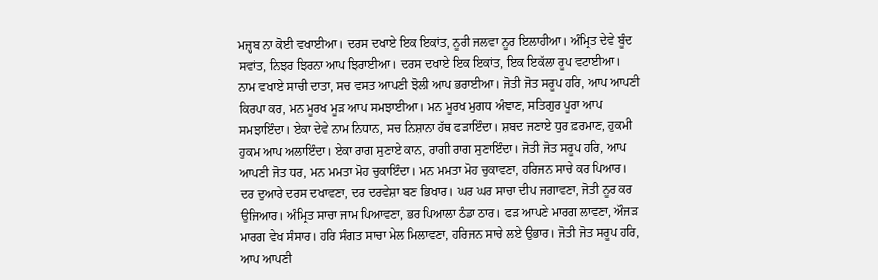ਮਜ਼੍ਹਬ ਨਾ ਕੋਈ ਵਖਾਈਆ। ਦਰਸ ਦਖਾਏ ਇਕ ਇਕਾਂਤ, ਨੂਰੀ ਜਲਵਾ ਨੂਰ ਇਲਾਹੀਆ। ਅੰਮ੍ਰਿਤ ਦੇਵੇ ਬੂੰਦ ਸਵਾਂਤ, ਨਿਝਰ ਝਿਰਨਾ ਆਪ ਝਿਰਾਈਆ। ਦਰਸ ਦਖਾਏ ਇਕ ਇਕਾਂਤ, ਇਕ ਇਕੱਲਾ ਰੂਪ ਵਟਾਈਆ। ਨਾਮ ਵਖਾਏ ਸਾਚੀ ਦਾਤਾ, ਸਚ ਵਸਤ ਆਪਣੀ ਝੋਲੀ ਆਪ ਭਰਾਈਆ। ਜੋਤੀ ਜੋਤ ਸਰੂਪ ਹਰਿ, ਆਪ ਆਪਣੀ ਕਿਰਪਾ ਕਰ, ਮਨ ਮੂਰਖ ਮੂੜ ਆਪ ਸਮਝਾਈਆ। ਮਨ ਮੂਰਖ ਮੁਗਧ ਅੰਞਾਣ, ਸਤਿਗੁਰ ਪੂਰਾ ਆਪ ਸਮਝਾਇੰਦਾ। ਏਕਾ ਦੇਵੇ ਨਾਮ ਨਿਧਾਨ, ਸਚ ਨਿਸ਼ਾਨਾ ਹੱਥ ਫੜਾਇੰਦਾ। ਸ਼ਬਦ ਜਣਾਏ ਧੁਰ ਫ਼ਰਮਾਣ, ਹੁਕਮੀ ਹੁਕਮ ਆਪ ਅਲਾਇੰਦਾ। ਏਕਾ ਰਾਗ ਸੁਣਾਏ ਕਾਨ, ਰਾਗੀ ਰਾਗ ਸੁਣਾਇੰਦਾ। ਜੋਤੀ ਜੋਤ ਸਰੂਪ ਹਰਿ, ਆਪ ਆਪਣੀ ਜੋਤ ਧਰ, ਮਨ ਮਮਤਾ ਮੋਹ ਚੁਕਾਇੰਦਾ। ਮਨ ਮਮਤਾ ਮੋਹ ਚੁਕਾਵਣਾ, ਹਰਿਜਨ ਸਾਚੇ ਕਰ ਪਿਆਰ। ਦਰ ਦੁਆਰੇ ਦਰਸ ਦਖਾਵਣਾ, ਦਰ ਦਰਵੇਸ਼ਾ ਬਣ ਭਿਖਾਰ। ਘਰ ਘਰ ਸਾਚਾ ਦੀਪ ਜਗਾਵਣਾ, ਜੋਤੀ ਨੂਰ ਕਰ ਉਜਿਆਰ। ਅੰਮ੍ਰਿਤ ਸਾਚਾ ਜਾਮ ਪਿਆਵਣਾ, ਭਰ ਪਿਆਲਾ ਠੰਡਾ ਠਾਰ। ਫੜ ਆਪਣੇ ਮਾਰਗ ਲਾਵਣਾ, ਔਜੜ ਮਾਰਗ ਵੇਖ ਸੰਸਾਰ। ਹਰਿ ਸੰਗਤ ਸਾਚਾ ਮੇਲ ਮਿਲਾਵਣਾ, ਹਰਿਜਨ ਸਾਚੇ ਲਏ ਉਭਾਰ। ਜੋਤੀ ਜੋਤ ਸਰੂਪ ਹਰਿ, ਆਪ ਆਪਣੀ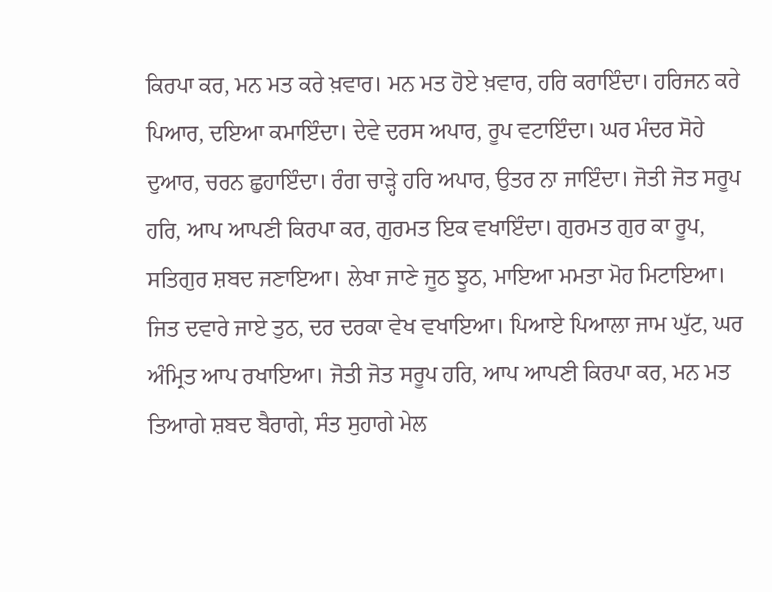ਕਿਰਪਾ ਕਰ, ਮਨ ਮਤ ਕਰੇ ਖ਼ਵਾਰ। ਮਨ ਮਤ ਹੋਏ ਖ਼ਵਾਰ, ਹਰਿ ਕਰਾਇੰਦਾ। ਹਰਿਜਨ ਕਰੇ ਪਿਆਰ, ਦਇਆ ਕਮਾਇੰਦਾ। ਦੇਵੇ ਦਰਸ ਅਪਾਰ, ਰੂਪ ਵਟਾਇੰਦਾ। ਘਰ ਮੰਦਰ ਸੋਹੇ ਦੁਆਰ, ਚਰਨ ਛੁਹਾਇੰਦਾ। ਰੰਗ ਚਾੜ੍ਹੇ ਹਰਿ ਅਪਾਰ, ਉਤਰ ਨਾ ਜਾਇੰਦਾ। ਜੋਤੀ ਜੋਤ ਸਰੂਪ ਹਰਿ, ਆਪ ਆਪਣੀ ਕਿਰਪਾ ਕਰ, ਗੁਰਮਤ ਇਕ ਵਖਾਇੰਦਾ। ਗੁਰਮਤ ਗੁਰ ਕਾ ਰੂਪ, ਸਤਿਗੁਰ ਸ਼ਬਦ ਜਣਾਇਆ। ਲੇਖਾ ਜਾਣੇ ਜੂਠ ਝੂਠ, ਮਾਇਆ ਮਮਤਾ ਮੋਹ ਮਿਟਾਇਆ। ਜਿਤ ਦਵਾਰੇ ਜਾਏ ਤੁਠ, ਦਰ ਦਰਕਾ ਵੇਖ ਵਖਾਇਆ। ਪਿਆਏ ਪਿਆਲਾ ਜਾਮ ਘੁੱਟ, ਘਰ ਅੰਮ੍ਰਿਤ ਆਪ ਰਖਾਇਆ। ਜੋਤੀ ਜੋਤ ਸਰੂਪ ਹਰਿ, ਆਪ ਆਪਣੀ ਕਿਰਪਾ ਕਰ, ਮਨ ਮਤ ਤਿਆਗੇ ਸ਼ਬਦ ਬੈਰਾਗੇ, ਸੰਤ ਸੁਹਾਗੇ ਮੇਲ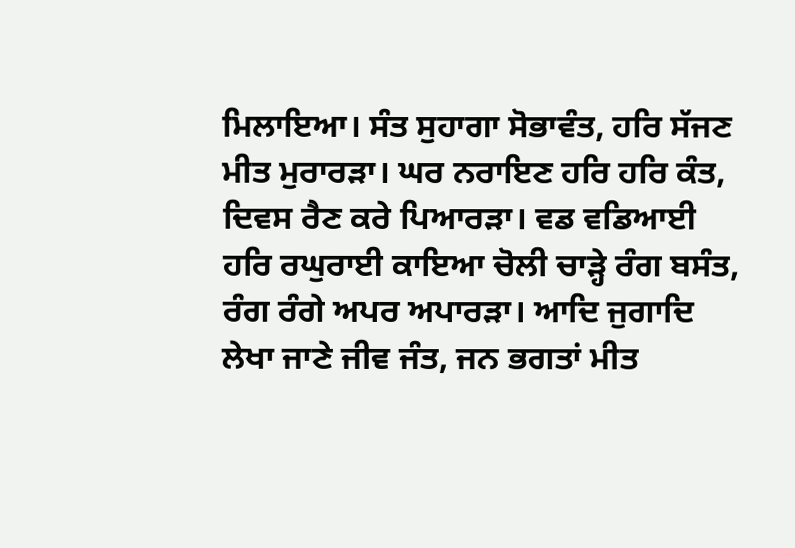ਮਿਲਾਇਆ। ਸੰਤ ਸੁਹਾਗਾ ਸੋਭਾਵੰਤ, ਹਰਿ ਸੱਜਣ ਮੀਤ ਮੁਰਾਰੜਾ। ਘਰ ਨਰਾਇਣ ਹਰਿ ਹਰਿ ਕੰਤ, ਦਿਵਸ ਰੈਣ ਕਰੇ ਪਿਆਰੜਾ। ਵਡ ਵਡਿਆਈ ਹਰਿ ਰਘੁਰਾਈ ਕਾਇਆ ਚੋਲੀ ਚਾੜ੍ਹੇ ਰੰਗ ਬਸੰਤ, ਰੰਗ ਰੰਗੇ ਅਪਰ ਅਪਾਰੜਾ। ਆਦਿ ਜੁਗਾਦਿ ਲੇਖਾ ਜਾਣੇ ਜੀਵ ਜੰਤ, ਜਨ ਭਗਤਾਂ ਮੀਤ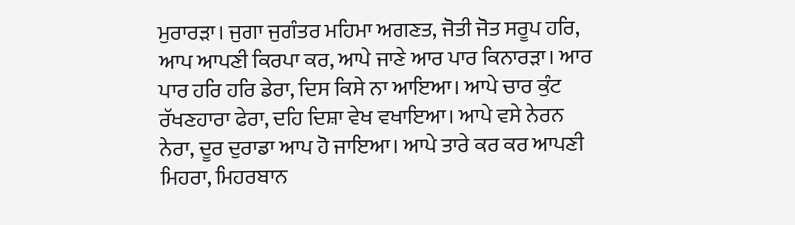ਮੁਰਾਰੜਾ। ਜੁਗਾ ਜੁਗੰਤਰ ਮਹਿਮਾ ਅਗਣਤ, ਜੋਤੀ ਜੋਤ ਸਰੂਪ ਹਰਿ, ਆਪ ਆਪਣੀ ਕਿਰਪਾ ਕਰ, ਆਪੇ ਜਾਣੇ ਆਰ ਪਾਰ ਕਿਨਾਰੜਾ। ਆਰ ਪਾਰ ਹਰਿ ਹਰਿ ਡੇਰਾ, ਦਿਸ ਕਿਸੇ ਨਾ ਆਇਆ। ਆਪੇ ਚਾਰ ਕੁੰਟ ਰੱਖਣਹਾਰਾ ਫੇਰਾ, ਦਹਿ ਦਿਸ਼ਾ ਵੇਖ ਵਖਾਇਆ। ਆਪੇ ਵਸੇ ਨੇਰਨ ਨੇਰਾ, ਦੂਰ ਦੁਰਾਡਾ ਆਪ ਹੋ ਜਾਇਆ। ਆਪੇ ਤਾਰੇ ਕਰ ਕਰ ਆਪਣੀ ਮਿਹਰਾ, ਮਿਹਰਬਾਨ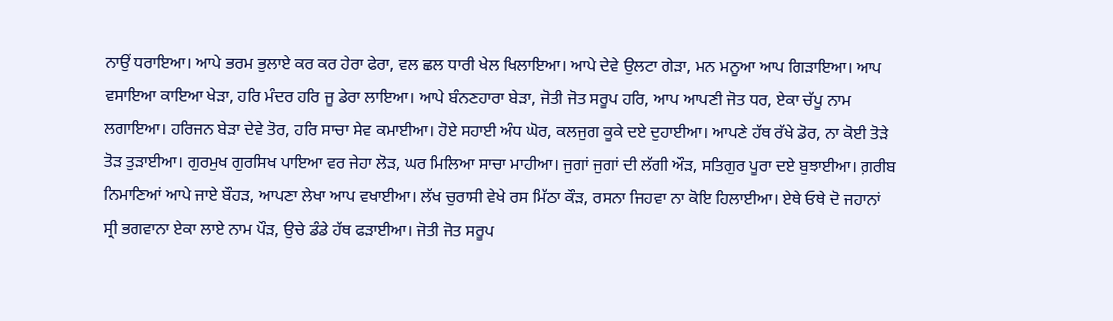ਨਾਉਂ ਧਰਾਇਆ। ਆਪੇ ਭਰਮ ਭੁਲਾਏ ਕਰ ਕਰ ਹੇਰਾ ਫੇਰਾ, ਵਲ ਛਲ ਧਾਰੀ ਖੇਲ ਖਿਲਾਇਆ। ਆਪੇ ਦੇਵੇ ਉਲਟਾ ਗੇੜਾ, ਮਨ ਮਨੂਆ ਆਪ ਗਿੜਾਇਆ। ਆਪ ਵਸਾਇਆ ਕਾਇਆ ਖੇੜਾ, ਹਰਿ ਮੰਦਰ ਹਰਿ ਜੂ ਡੇਰਾ ਲਾਇਆ। ਆਪੇ ਬੰਨਣਹਾਰਾ ਬੇੜਾ, ਜੋਤੀ ਜੋਤ ਸਰੂਪ ਹਰਿ, ਆਪ ਆਪਣੀ ਜੋਤ ਧਰ, ਏਕਾ ਚੱਪੂ ਨਾਮ ਲਗਾਇਆ। ਹਰਿਜਨ ਬੇੜਾ ਦੇਵੇ ਤੋਰ, ਹਰਿ ਸਾਚਾ ਸੇਵ ਕਮਾਈਆ। ਹੋਏ ਸਹਾਈ ਅੰਧ ਘੋਰ, ਕਲਜੁਗ ਕੂਕੇ ਦਏ ਦੁਹਾਈਆ। ਆਪਣੇ ਹੱਥ ਰੱਖੇ ਡੋਰ, ਨਾ ਕੋਈ ਤੋੜੇ ਤੋੜ ਤੁੜਾਈਆ। ਗੁਰਮੁਖ ਗੁਰਸਿਖ ਪਾਇਆ ਵਰ ਜੇਹਾ ਲੋੜ, ਘਰ ਮਿਲਿਆ ਸਾਚਾ ਮਾਹੀਆ। ਜੁਗਾਂ ਜੁਗਾਂ ਦੀ ਲੱਗੀ ਔੜ, ਸਤਿਗੁਰ ਪੂਰਾ ਦਏ ਬੁਝਾਈਆ। ਗ਼ਰੀਬ ਨਿਮਾਣਿਆਂ ਆਪੇ ਜਾਏ ਬੌਹੜ, ਆਪਣਾ ਲੇਖਾ ਆਪ ਵਖਾਈਆ। ਲੱਖ ਚੁਰਾਸੀ ਵੇਖੇ ਰਸ ਮਿੱਠਾ ਕੌੜ, ਰਸਨਾ ਜਿਹਵਾ ਨਾ ਕੋਇ ਹਿਲਾਈਆ। ਏਥੇ ਓਥੇ ਦੋ ਜਹਾਨਾਂ ਸ੍ਰੀ ਭਗਵਾਨਾ ਏਕਾ ਲਾਏ ਨਾਮ ਪੌੜ, ਉਚੇ ਡੰਡੇ ਹੱਥ ਫੜਾਈਆ। ਜੋਤੀ ਜੋਤ ਸਰੂਪ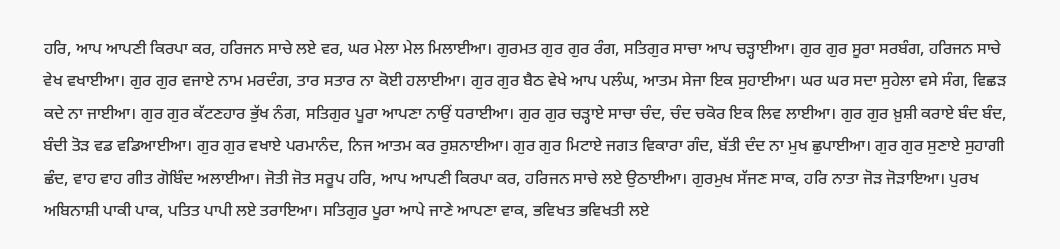ਹਰਿ, ਆਪ ਆਪਣੀ ਕਿਰਪਾ ਕਰ, ਹਰਿਜਨ ਸਾਚੇ ਲਏ ਵਰ, ਘਰ ਮੇਲਾ ਮੇਲ ਮਿਲਾਈਆ। ਗੁਰਮਤ ਗੁਰ ਗੁਰ ਰੰਗ, ਸਤਿਗੁਰ ਸਾਚਾ ਆਪ ਚੜ੍ਹਾਈਆ। ਗੁਰ ਗੁਰ ਸੂਰਾ ਸਰਬੰਗ, ਹਰਿਜਨ ਸਾਚੇ ਵੇਖ ਵਖਾਈਆ। ਗੁਰ ਗੁਰ ਵਜਾਏ ਨਾਮ ਮਰਦੰਗ, ਤਾਰ ਸਤਾਰ ਨਾ ਕੋਈ ਹਲਾਈਆ। ਗੁਰ ਗੁਰ ਬੈਠ ਵੇਖੇ ਆਪ ਪਲੰਘ, ਆਤਮ ਸੇਜਾ ਇਕ ਸੁਹਾਈਆ। ਘਰ ਘਰ ਸਦਾ ਸੁਹੇਲਾ ਵਸੇ ਸੰਗ, ਵਿਛੜ ਕਦੇ ਨਾ ਜਾਈਆ। ਗੁਰ ਗੁਰ ਕੱਟਣਹਾਰ ਭੁੱਖ ਨੰਗ, ਸਤਿਗੁਰ ਪੂਰਾ ਆਪਣਾ ਨਾਉਂ ਧਰਾਈਆ। ਗੁਰ ਗੁਰ ਚੜ੍ਹਾਏ ਸਾਚਾ ਚੰਦ, ਚੰਦ ਚਕੋਰ ਇਕ ਲਿਵ ਲਾਈਆ। ਗੁਰ ਗੁਰ ਖ਼ੁਸ਼ੀ ਕਰਾਏ ਬੰਦ ਬੰਦ, ਬੰਦੀ ਤੋੜ ਵਡ ਵਡਿਆਈਆ। ਗੁਰ ਗੁਰ ਵਖਾਏ ਪਰਮਾਨੰਦ, ਨਿਜ ਆਤਮ ਕਰ ਰੁਸ਼ਨਾਈਆ। ਗੁਰ ਗੁਰ ਮਿਟਾਏ ਜਗਤ ਵਿਕਾਰਾ ਗੰਦ, ਬੱਤੀ ਦੰਦ ਨਾ ਮੁਖ ਛੁਪਾਈਆ। ਗੁਰ ਗੁਰ ਸੁਣਾਏ ਸੁਹਾਗੀ ਛੰਦ, ਵਾਹ ਵਾਹ ਗੀਤ ਗੋਬਿੰਦ ਅਲਾਈਆ। ਜੋਤੀ ਜੋਤ ਸਰੂਪ ਹਰਿ, ਆਪ ਆਪਣੀ ਕਿਰਪਾ ਕਰ, ਹਰਿਜਨ ਸਾਚੇ ਲਏ ਉਠਾਈਆ। ਗੁਰਮੁਖ ਸੱਜਣ ਸਾਕ, ਹਰਿ ਨਾਤਾ ਜੋੜ ਜੋੜਾਇਆ। ਪੁਰਖ ਅਬਿਨਾਸ਼ੀ ਪਾਕੀ ਪਾਕ, ਪਤਿਤ ਪਾਪੀ ਲਏ ਤਰਾਇਆ। ਸਤਿਗੁਰ ਪੂਰਾ ਆਪੇ ਜਾਣੇ ਆਪਣਾ ਵਾਕ, ਭਵਿਖਤ ਭਵਿਖਤੀ ਲਏ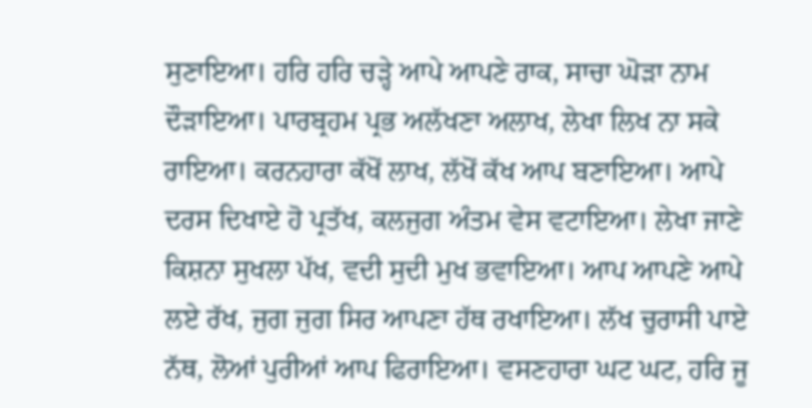ਸੁਣਾਇਆ। ਹਰਿ ਹਰਿ ਚੜ੍ਹੇ ਆਪੇ ਆਪਣੇ ਰਾਕ, ਸਾਚਾ ਘੋੜਾ ਨਾਮ ਦੌੜਾਇਆ। ਪਾਰਬ੍ਰਹਮ ਪ੍ਰਭ ਅਲੱਖਣਾ ਅਲਾਖ, ਲੇਖਾ ਲਿਖ ਨਾ ਸਕੇ ਰਾਇਆ। ਕਰਨਹਾਰਾ ਕੱਖੋਂ ਲਾਖ, ਲੱਖੋਂ ਕੱਖ ਆਪ ਬਣਾਇਆ। ਆਪੇ ਦਰਸ ਦਿਖਾਏ ਹੋ ਪ੍ਰਤੱਖ, ਕਲਜੁਗ ਅੰਤਮ ਵੇਸ ਵਟਾਇਆ। ਲੇਖਾ ਜਾਣੇ ਕਿਸ਼ਨਾ ਸੁਖਲਾ ਪੱਖ, ਵਦੀ ਸੁਦੀ ਮੁਖ ਭਵਾਇਆ। ਆਪ ਆਪਣੇ ਆਪੇ ਲਏ ਰੱਖ, ਜੁਗ ਜੁਗ ਸਿਰ ਆਪਣਾ ਹੱਥ ਰਖਾਇਆ। ਲੱਖ ਚੁਰਾਸੀ ਪਾਏ ਨੱਥ, ਲੋਆਂ ਪੁਰੀਆਂ ਆਪ ਫਿਰਾਇਆ। ਵਸਣਹਾਰਾ ਘਟ ਘਟ, ਹਰਿ ਜੂ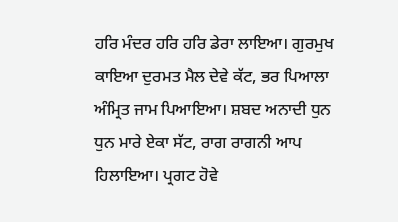ਹਰਿ ਮੰਦਰ ਹਰਿ ਹਰਿ ਡੇਰਾ ਲਾਇਆ। ਗੁਰਮੁਖ ਕਾਇਆ ਦੁਰਮਤ ਮੈਲ ਦੇਵੇ ਕੱਟ, ਭਰ ਪਿਆਲਾ ਅੰਮ੍ਰਿਤ ਜਾਮ ਪਿਆਇਆ। ਸ਼ਬਦ ਅਨਾਦੀ ਧੁਨ ਧੁਨ ਮਾਰੇ ਏਕਾ ਸੱਟ, ਰਾਗ ਰਾਗਨੀ ਆਪ ਹਿਲਾਇਆ। ਪ੍ਰਗਟ ਹੋਵੇ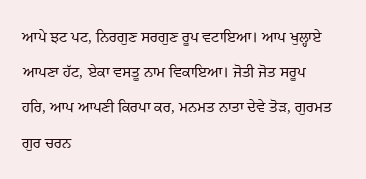ਆਪੇ ਝਟ ਪਟ, ਨਿਰਗੁਣ ਸਰਗੁਣ ਰੂਪ ਵਟਾਇਆ। ਆਪ ਖੁਲ੍ਹਾਏ ਆਪਣਾ ਹੱਟ, ਏਕਾ ਵਸਤੂ ਨਾਮ ਵਿਕਾਇਆ। ਜੋਤੀ ਜੋਤ ਸਰੂਪ ਹਰਿ, ਆਪ ਆਪਣੀ ਕਿਰਪਾ ਕਰ, ਮਨਮਤ ਨਾਤਾ ਦੇਵੇ ਤੋੜ, ਗੁਰਮਤ ਗੁਰ ਚਰਨ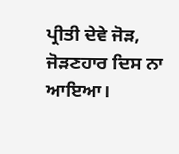ਪ੍ਰੀਤੀ ਦੇਵੇ ਜੋੜ, ਜੋੜਣਹਾਰ ਦਿਸ ਨਾ ਆਇਆ।